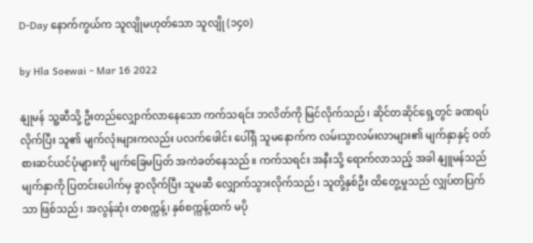D-Day နောက်ကွယ်က သူလျိုမဟုတ်သော သူလျို (၁၄၀)

by Hla Soewai - Mar 16 2022

နျုမန် သူ့ဆီသို့ ဦးတည်လျှောက်လာနေသော ကက်သရင်း ဘလိတ်ကို မြင်လိုက်သည်၊ ဆိုင်တဆိုင်ရှေ့တွင် ခဏရပ်လိုက်ပြီး သူ၏ မျက်လုံးများကလည်း ပလက်ဖေါင်း ပေါ်ရှိ သူမနောက်က လမ်းသွာလမ်းလာများ၏ မျက်နှာနှင့် ဝတ်စားဆင်ယင်ပုံများကို မျက်ခြေမပြတ် အကဲခတ်နေသည်။ ကက်သရင်း အနီးသို့ ရောက်လာသည့် အခါ နျူမန်သည် မျက်နှာကို ပြတင်းပေါက်မှ ခွာလိုက်ပြီး သူမဆီ လျှောက်သွားလိုက်သည်၊ သူတို့နှစ်ဦး ထိတွေ့မှုသည် လျှပ်တပြက်သာ ဖြစ်သည်၊ အလွန်ဆုံး တစက္ကန့်၊ နှစ်စက္ကန့်ထက် မပို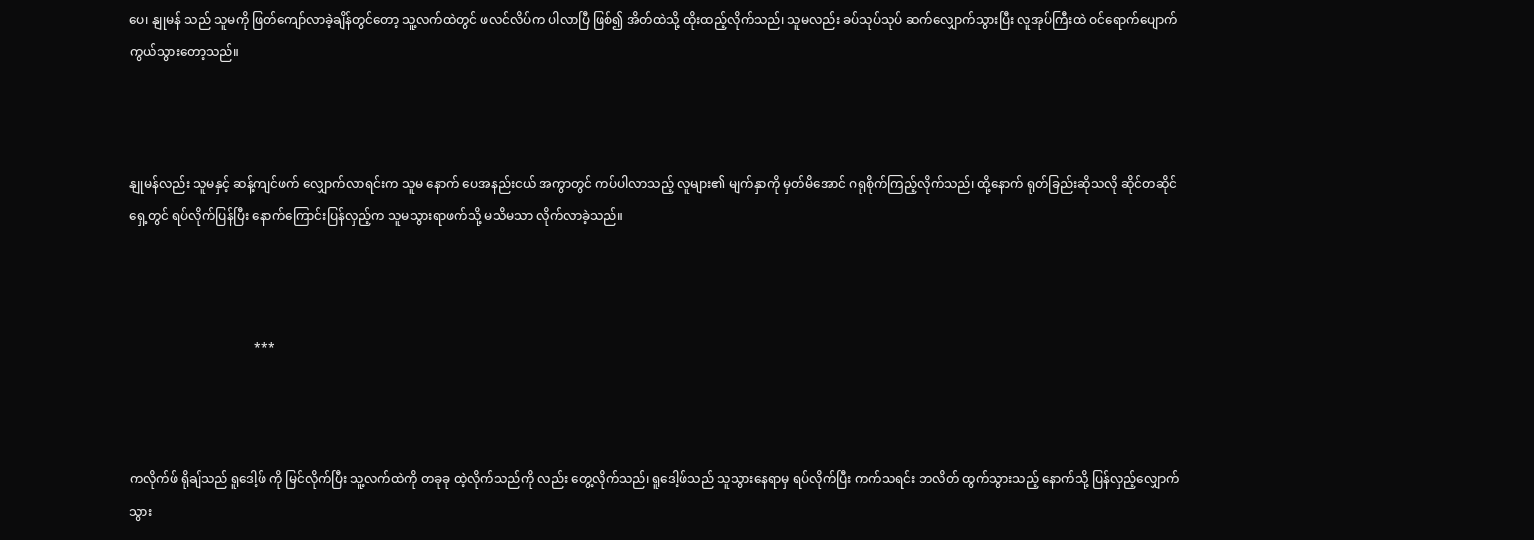ပေ၊ နျုမန် သည် သူမကို ဖြတ်ကျော်လာခဲ့ချိန်တွင်တော့ သူ့လက်ထဲတွင် ဖလင်လိပ်က ပါလာပြီ ဖြစ်၍ အိတ်ထဲသို့ ထိုးထည့်လိုက်သည်၊ သူမလည်း ခပ်သုပ်သုပ် ဆက်လျှောက်သွားပြီး လူအုပ်ကြီးထဲ ဝင်ရောက်ပျောက်ကွယ်သွားတော့သည်။



နျုမန်လည်း သူမနှင့် ဆန့်ကျင်ဖက် လျှောက်လာရင်းက သူမ နောက် ပေအနည်းငယ် အကွာတွင် ကပ်ပါလာသည့် လူများ၏ မျက်နှာကို မှတ်မိအောင် ဂရုစိုက်ကြည့်လိုက်သည်၊ ထို့နောက် ရုတ်ခြည်းဆိုသလို ဆိုင်တဆိုင် ရှေ့တွင် ရပ်လိုက်ပြန်ပြီး နောက်ကြောင်းပြန်လှည့်က သူမသွားရာဖက်သို့ မသိမသာ လိုက်လာခဲ့သည်။



                                        ***



ကလိုက်ဖ် ရိုချ်သည် ရူဒေါ့ဖ် ကို မြင်လိုက်ပြီး သူ့လက်ထဲကို တခုခု ထဲ့လိုက်သည်ကို လည်း တွေ့လိုက်သည်၊ ရူဒေါ့ဖ်သည် သူသွားနေရာမှ ရပ်လိုက်ပြီး ကက်သရင်း ဘလိတ် ထွက်သွားသည့် နောက်သို့ ပြန်လှည့်လျှောက်သွား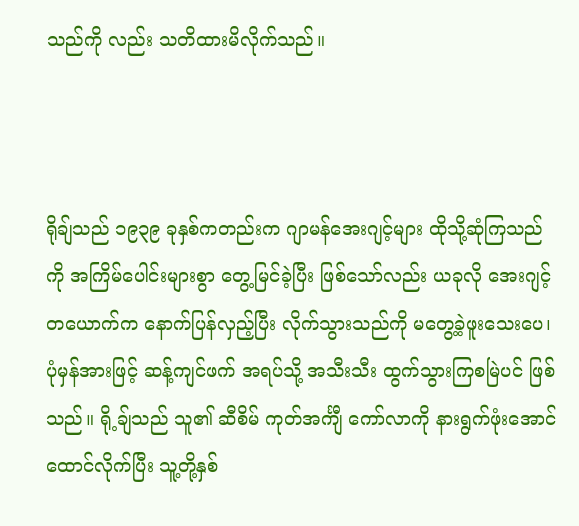သည်ကို လည်း သတိထားမိလိုက်သည်။



ရိုချ်သည် ၁၉၃၉ ခုနှစ်ကတည်းက ဂျာမန်အေးဂျင့်များ ထိုသို့ဆုံကြသည်ကို အကြိမ်ပေါင်းများစွာ တွေ့မြင်ခဲ့ပြီး ဖြစ်သော်လည်း ယခုလို အေးဂျင့်တယောက်က နောက်ပြန်လှည့်ပြီး လိုက်သွားသည်ကို မတွေ့ခဲ့ဖူးသေးပေ၊ ပုံမှန်အားဖြင့် ဆန့်ကျင်ဖက် အရပ်သို့ အသီးသီး ထွက်သွားကြစမြဲပင် ဖြစ်သည်။ ရို့ချ်သည် သူ၏ ဆီစိမ် ကုတ်အင်္ကျီ ကော်လာကို နားရွက်ဖုံးအောင် ထောင်လိုက်ပြီး သူ့တို့နှစ်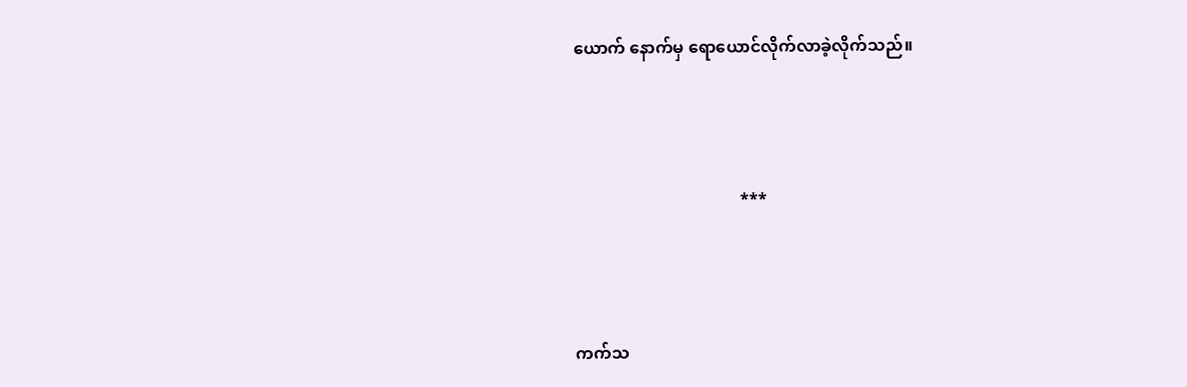ယောက် နောက်မှ ရောယောင်လိုက်လာခဲ့လိုက်သည်။



                                        ***



ကက်သ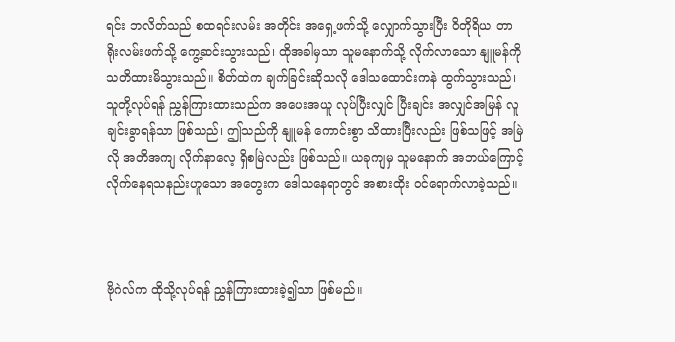ရင်း ဘလိတ်သည် စထရင်းလမ်း အတိုင်း အရှေ့ဖက်သို့ လျှောက်သွားပြီး ဝိတိုရိယ တာရိုးလမ်းဖက်သို့ ကွေ့ဆင်းသွားသည်၊ ထိုအခါမှသာ သူမနောက်သို့ လိုက်လာ‌သော နျူမန်ကို သတိထားမိသွားသည်။ စိတ်ထဲက ချက်ခြင်းဆိုသလို ဒေါသထောင်းကနဲ ထွက်သွားသည်၊ သူတို့လုပ်ရန် ညွှန်ကြားထားသည်က အပေးအယူ လုပ်ပြီးလျှင် ပြီးချင်း အလျှင်အမြန် လူချင်းခွာရန်သာ ဖြစ်သည်၊ ဤသည်ကို နျူမန် ကောင်းစွာ သိထားပြီးလည်း ဖြစ်သဖြင့် အမြဲလို အတိအကျ လိုက်နာလေ့ ရှိစမြဲလည်း ဖြစ်သည်။ ယခုကျမှ သူမနောက် အဘယ်ကြောင့် လိုက်နေရသနည်းဟူသော အတွေးက ဒေါသနေရာတွင် အစားထိုး ဝင်ရောက်လာခဲ့သည်။



ဗိုဂဲလ်က ထိုသို့လုပ်ရန် ညွှန်ကြားထားခဲ့၍သာ ဖြစ်မည်။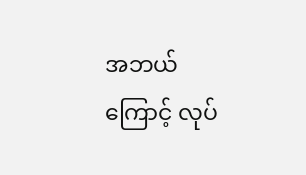အဘယ်ကြောင့် လုပ်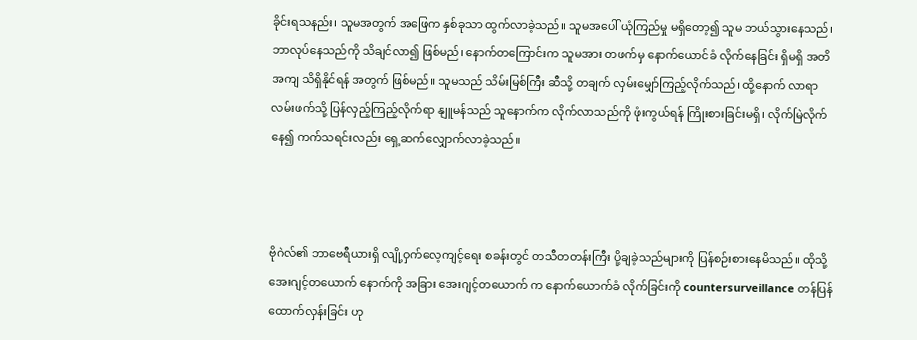ခိုင်းရသနည်း၊ သူမအတွက် အဖြေက နှစ်ခုသာ ထွက်လာခဲ့သည်။ သူမအပေါ် ယုံကြည်မှု မရှိတော့၍ သူမ ဘယ်သွားနေသည်၊ ဘာလုပ်နေသည်ကို သိချင်လာ၍ ဖြစ်မည်၊ နောက်တကြောင်းက သူမအား တဖက်မှ နောက်ယောင်ခံ လိုက်နေခြင်း ရှိမရှိ အတိအကျ သိရှိနိုင်ရန် အတွက် ဖြစ်မည်။ သူမသည် သိမ်းမြစ်ကြီး ဆီသို့ တချက် လှမ်းမျှော်ကြည့်လိုက်သည်၊ ထို့နောက် လာရာလမ်းဖက်သို့ ပြန်လှည့်ကြည့်လိုက်ရာ နျူမန်သည် သူနောက်က လိုက်လာသည်ကို ဖုံးကွယ်ရန် ကြိုးစားခြင်းမရှိ၊ လိုက်မြဲလိုက်နေ၍ ကက်သရင်းလည်း ရှေ့ဆက်လျှောက်လာခဲ့သည်။



ဗိုဂဲလ်၏ ဘာဗေရီယားရှိ လျို့ဝှက်လေ့ကျင့်ရေး စခန်းတွင် တသီတတန်းကြီး ပို့ချခဲ့သည်များကို ပြန်စဉ်းစားနေမိသည်။ ထိုသို့ အေးဂျင့်တယောက် နောက်ကို အခြား အေးဂျင့်တ‌ယောက် က နောက်ယောက်ခံ လိုက်ခြင်းကို countersurveillance တန်ပြန်ထောက်လှန်းခြင်း ဟု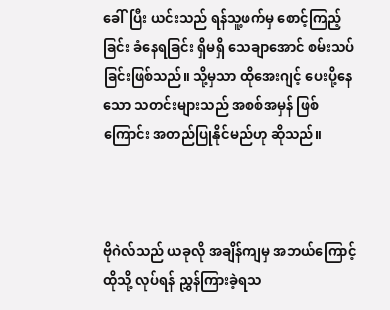ခေါ်ပြီး ယင်းသည် ရန်သူ့ဖက်မှ စောင့်ကြည့်ခြင်း ခံနေရခြင်း ရှိမရှိ သေချာအောင် စမ်းသပ်ခြင်းဖြစ်သည်။ သို့မှသာ ထိုအေးဂျင့် ပေးပို့နေသော သတင်းများသည် အစစ်အမှန် ဖြစ်ကြောင်း အတည်ပြုနိုင်မည်ဟု ဆိုသည်။



ဗိုဂဲလ်သည် ယခုလို အချိန်ကျမှ အဘယ်ကြောင့် ထိုသို့ လုပ်ရန် ညွှန်ကြားခဲ့ရသ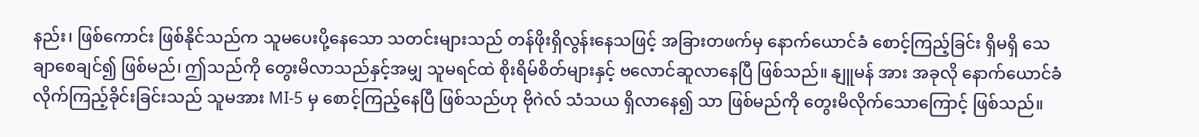နည်း၊ ဖြစ်ကောင်း ဖြစ်နိုင်သည်က သူမပေးပို့နေသော သတင်းများသည် တန်ဖိုးရှိလွန်းနေသဖြင့် အခြားတဖက်မှ နောက်ယောင်ခံ စောင့်ကြည့်ခြင်း ရှိမရှိ သေချာစေချင်၍ ဖြစ်မည်၊ ဤသည်ကို တွေးမိလာသည်နှင့်အမျှ သူမရင်ထဲ စိုးရိမ်စိတ်များနှင့် ဗလောင်ဆူလာနေပြီ ဖြစ်သည်။ နျူမန် အား အခုလို နောက်ယောင်ခံ လိုက်ကြည့်ခိုင်းခြင်းသည် သူမအား MI-5 မှ စောင့်ကြည့်နေပြီ ဖြစ်သည်ဟု ဗိုဂဲလ် သံသယ ရှိလာနေ၍ သာ ဖြစ်မည်ကို တွေးမိလိုက်သောကြောင့် ဖြစ်သည်။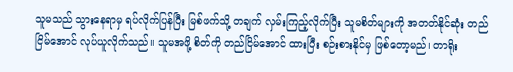သူမသည် သွားနေရာမှ ရပ်လိုက်ပြန်ပြီး မြစ်ဖက်သို့ တချက် လှမ်းကြည့်လိုက်ပြီး သူမစိတ်များကို အတတ်နိုင်ဆုံး တည်ငြိမ်အောင် လုပ်ယူလိုက်သည်။ သူမအဖို့ စိတ်ကို တည်ငြိမ်အောင် ထားပြီး စဉ်းစားနိုင်မှ ဖြစ်တော့မည်၊ တာရိုး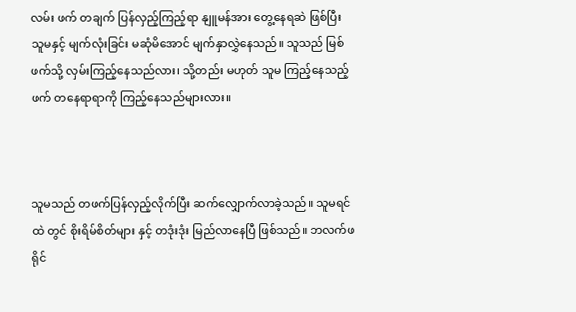လမ်း ဖက် တချက် ပြန်လှည့်ကြည့်ရာ နျူမန်အား တွေ့နေရဆဲ ဖြစ်ပြီး သူမနှင့် မျက်လုံးခြင်း မဆုံမိအောင် မျက်နှာလွှဲနေသည်။ သူသည် မြစ်ဖက်သို့ လှမ်းကြည့်နေသည်လား၊ သို့တည်း မဟုတ် သူမ ကြည့်နေသည့်ဖက် တနေရာရာကို ကြည့်နေသည်များလား။



သူမသည် တဖက်ပြန်လှည့်လိုက်ပြီး ဆက်လျှောက်လာခဲ့သည်။ သူမရင်ထဲ တွင် စိုးရိမ်စိတ်များ နှင့် တဒုံးဒုံး မြည်လာနေပြီ ဖြစ်သည်။ ဘလက်ဖရိုင်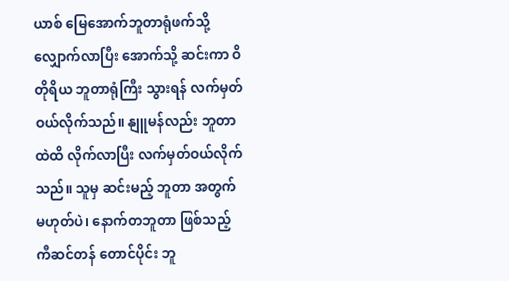ယာစ် မြေအောက်ဘူတာရုံဖက်သို့ လျှောက်လာပြီး အောက်သို့ ဆင်းကာ ဝိတိုရိယ ဘူတာရုံကြီး သွားရန် လက်မှတ် ဝယ်လိုက်သည်။ နျူမန်လည်း ဘူတာထဲထိ လိုက်လာပြီး လက်မှတ်ဝယ်လိုက်သည်။ သူမှ ဆင်းမည့် ဘူတာ အတွက် မဟုတ်ပဲ၊ နောက်တဘူတာ ဖြစ်သည့် ကီဆင်တန် တောင်ပိုင်း ဘူ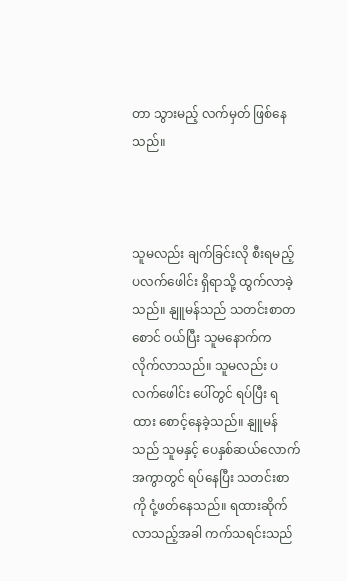တာ သွားမည့် လက်မှတ် ဖြစ်နေသည်။



သူမလည်း ချက်ခြင်းလို စီးရမည့် ပလက်ဖေါင်း ရှိရာသို့ ထွက်လာခဲ့သည်။ နျူမန်သည် သတင်းစာတစောင် ဝယ်ပြီး သူမနောက်က လိုက်လာသည်။ သူမလည်း ပလက်ဖေါင်း ပေါ်တွင် ရပ်ပြီး ရထား စောင့်နေခဲ့သည်။ နျူမန်သည် သူမနှင့် ပေနှစ်ဆယ်လောက် အကွာတွင် ရပ်နေပြီး သတင်းစာကို ငုံ့ဖတ်နေသည်။ ရထားဆိုက်လာသည့်အခါ ကက်သရင်းသည်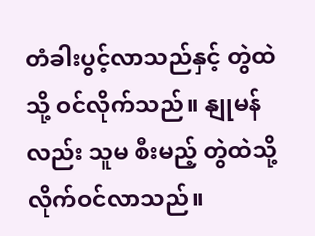တံခါးပွင့်လာသည်နှင့် တွဲထဲသို့ ဝင်လိုက်သည်။ နျုမန်လည်း သူမ စီးမည့် တွဲထဲသို့ လိုက်ဝင်လာသည်။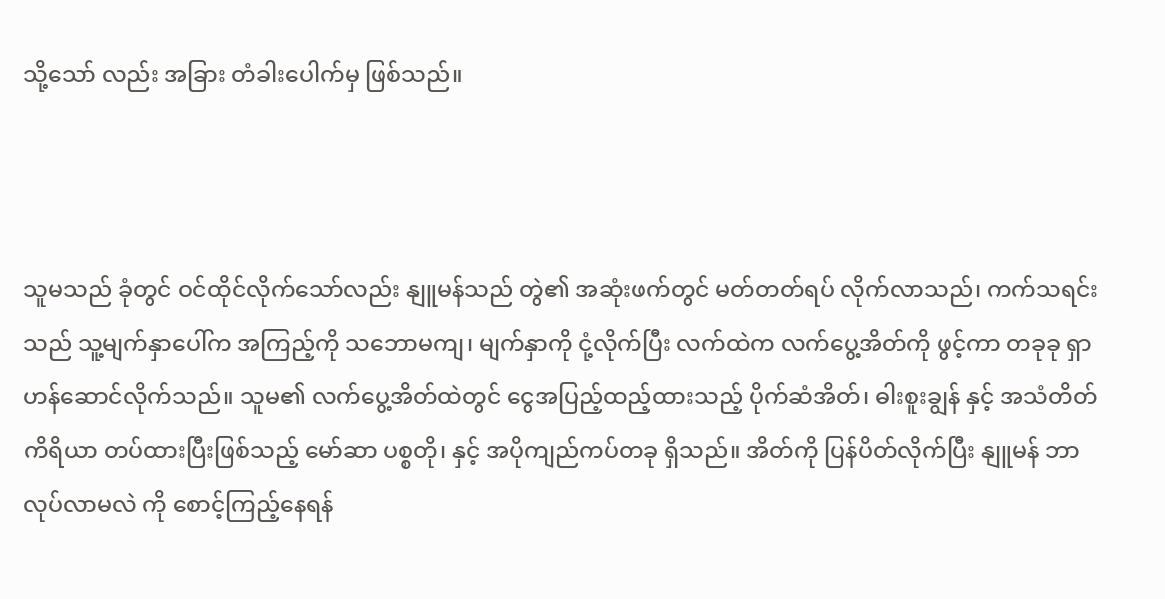သို့သော် လည်း အခြား တံခါးပေါက်မှ ဖြစ်သည်။



သူမသည် ခုံတွင် ဝင်ထိုင်လိုက်သော်လည်း နျူမန်သည် တွဲ၏ အဆုံးဖက်တွင် မတ်တတ်ရပ် လိုက်လာသည်၊ ကက်သရင်းသည် သူ့မျက်နှာပေါ်က အကြည့်ကို သဘောမကျ၊ မျက်နှာကို ငုံ့လိုက်ပြီး လက်ထဲက လက်ပွေ့အိတ်ကို ဖွင့်ကာ တခုခု ရှာဟန်ဆောင်လိုက်သည်။ သူမ၏ လက်ပွေ့အိတ်ထဲတွင် ငွေအပြည့်ထည့်ထားသည့် ပိုက်ဆံအိတ်၊ ဓါးစူးချွန် နှင့် အသံတိတ်ကိရိယာ တပ်ထားပြီးဖြစ်သည့် မော်ဆာ ပစ္စတို၊ နှင့် အပိုကျည်ကပ်တခု ရှိသည်။ အိတ်ကို ပြန်ပိတ်လိုက်ပြီး နျူမန် ဘာလုပ်လာမလဲ ကို စောင့်ကြည့်နေရန်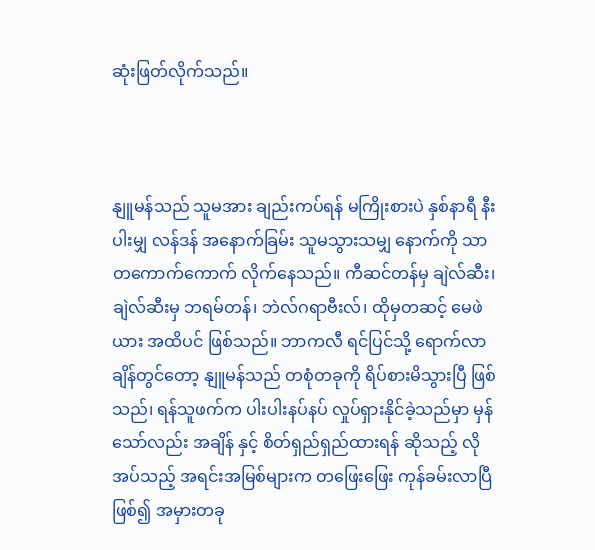ဆုံးဖြတ်လိုက်သည်။



နျူမန်သည် သူမအား ချည်းကပ်ရန် မကြိုးစားပဲ နှစ်နာရီ နီးပါးမျှ လန်ဒန် အနောက်ခြမ်း သူမသွားသမျှ နောက်ကို သာ တကောက်ကောက် လိုက်နေသည်။ ကီဆင်တန်မှ ချဲလ်ဆီး၊ ချဲလ်ဆီးမှ ဘရမ်တန်၊ ဘဲလ်ဂရာဗီးလ်၊ ထိုမှတဆင့် မေဖဲယား အထိပင် ဖြစ်သည်။ ဘာကလီ ရင်ပြင်သို့ ရောက်လာချိန်တွင်တော့ နျူမန်သည် တစုံတခုကို ရိပ်စားမိသွားပြီ ဖြစ်သည်၊ ရန်သူဖက်က ပါးပါးနပ်နပ် လှုပ်ရှားနိုင်ခဲ့သည်မှာ မှန်သော်လည်း အချိန် နှင့် စိတ်ရှည်ရှည်ထားရန် ဆိုသည့် လိုအပ်သည့် အရင်းအမြစ်များက တဖြေးဖြေး ကုန်ခမ်းလာပြီ ဖြစ်၍ အမှားတခု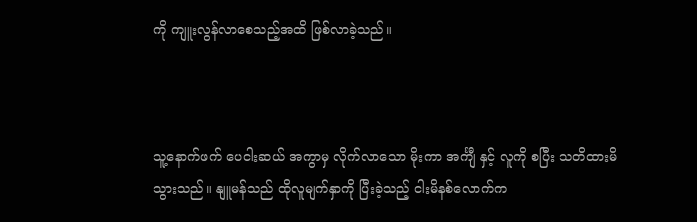ကို ကျူးလွန်လာစေသည့်အထိ ဖြစ်လာခဲ့သည်။



သူ့နောက်ဖက် ပေငါးဆယ် အကွာမှ လိုက်လာသော မိုးကာ အင်္ကျီ နှင့် လူကို စပြီး သတိထားမိသွားသည်။ နျူမန်သည် ထိုလူမျက်နှာကို ပြီးခဲ့သည့် ငါးမိနစ်လောက်က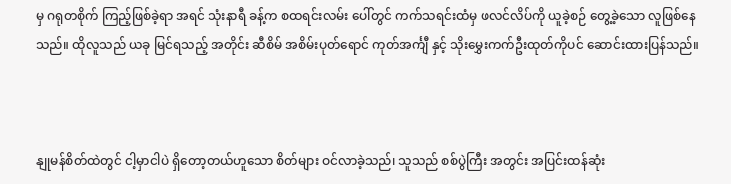မှ ဂရုတစိုက် ကြည့်ဖြစ်ခဲ့ရာ အရင် သုံးနာရီ ခန့်က စထရင်းလမ်း ပေါ်တွင် ကက်သရင်းထံမှ ဖလင်လိပ်ကို ယူခဲ့စဉ် တွေ့ခဲ့သော လူဖြစ်နေသည်။ ထိုလူသည် ယခု မြင်ရသည့် အတိုင်း ဆီစိမ် အစိမ်းပုတ်ရောင် ကုတ်အင်္ကျီ နှင့် သိုးမွှေးကက်ဦးထုတ်ကိုပင် ဆောင်းထားပြန်သည်။



နျုမန်စိတ်ထဲတွင် ငါ့မှာငါပဲ ရှိတော့တယ်ဟူသော စိတ်များ ဝင်လာခဲ့သည်၊ သူသည် စစ်ပွဲကြီး အတွင်း အပြင်းထန်ဆုံး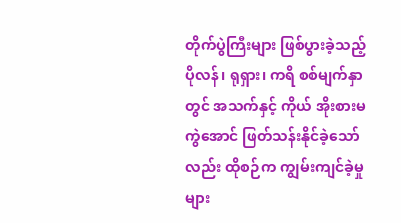တိုက်ပွဲကြီးများ ဖြစ်ပွားခဲ့သည့် ပိုလန်၊ ရုရှား၊ ကရိ စစ်မျက်နှာတွင် အသက်နှင့် ကိုယ် အိုးစားမကွဲအောင် ဖြတ်သန်းနိုင်ခဲ့သော်လည်း ထိုစဉ်က ကျွမ်းကျင်ခဲ့မှုများ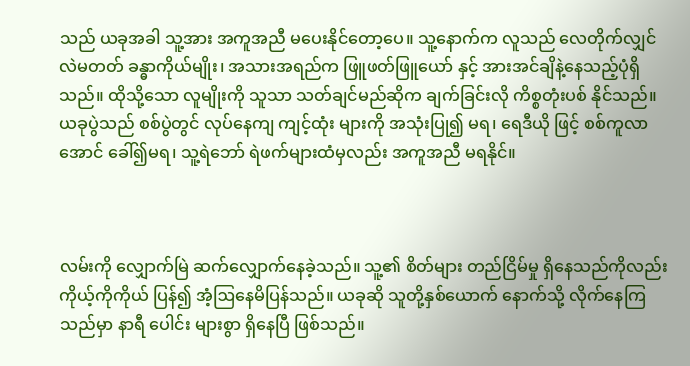သည် ယခုအခါ သူ့အား အကူအညီ မပေးနိုင်တော့ပေ။ သူ့နောက်က လူသည် လေတိုက်လျှင် လဲမတတ် ခန္ဓာကိုယ်မျိုး၊ အသားအရည်က ဖြူဖတ်ဖြူယော် နှင့် အားအင်ချိနဲ့နေသည့်ပုံရှိသည်။ ထိုသို့သော လူမျိုးကို သူသာ သတ်ချင်မည်ဆိုက ချက်ခြင်းလို ကိစ္စတုံးပစ် နိုင်သည်။ ယခုပွဲသည် စစ်ပွဲတွင် လုပ်နေကျ ကျင့်ထုံး များကို အသုံးပြု၍ မရ၊ ရေဒီယို ဖြင့် စစ်ကူလာအောင် ခေါ်၍မရ၊ သူ့ရဲဘော် ရဲဖက်များထံမှလည်း အကူအညီ မရနိုင်။



လမ်းကို လျှောက်မြဲ ဆက်လျှောက်နေခဲ့သည်။ သူ့၏ စိတ်များ တည်ငြိမ်မှု ရှိနေသည်ကိုလည်း ကိုယ့်ကိုကိုယ် ပြန်၍ အံ့ဩနေမိပြန်သည်။ ယခုဆို သူတို့နှစ်ယောက် နောက်သို့ လိုက်နေကြသည်မှာ နာရီ ပေါင်း များစွာ ရှိနေပြီ ဖြစ်သည်။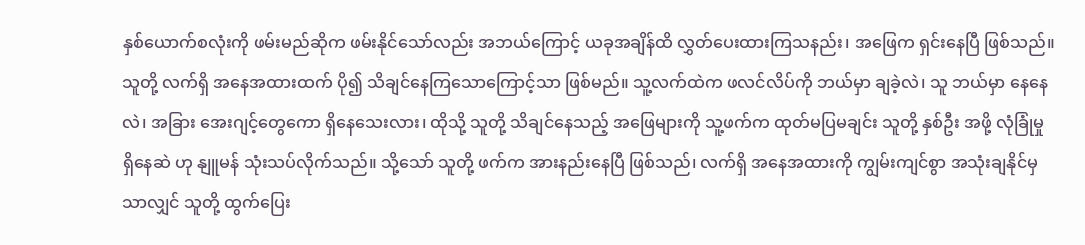နှစ်ယောက်စလုံးကို ဖမ်းမည်ဆိုက ဖမ်းနိုင်သော်လည်း အဘယ်ကြောင့် ယခုအချိန်ထိ လွှတ်ပေးထားကြသနည်း၊ အဖြေက ရှင်းနေပြီ ဖြစ်သည်။ သူတို့ လက်ရှိ အနေအထားထက် ပို၍ သိချင်နေကြသောကြောင့်သာ ဖြစ်မည်။ သူ့လက်ထဲက ဖလင်လိပ်ကို ဘယ်မှာ ချခဲ့လဲ၊ သူ ဘယ်မှာ နေနေလဲ၊ အခြား အေးဂျင့်တွေကော ရှိနေသေးလား၊ ထိုသို့ သူတို့ သိချင်နေသည့် အဖြေများကို သူ့ဖက်က ထုတ်မပြမချင်း သူတို့ နှစ်ဦး အဖို့ လုံခြုံမှု ရှိနေဆဲ ဟု နျူမန် သုံးသပ်လိုက်သည်။ သို့သော် သူတို့ ဖက်က အားနည်းနေပြီ ဖြစ်သည်၊ လက်ရှိ အနေအထားကို ကျွမ်းကျင်စွာ အသုံးချနိုင်မှသာလျှင် သူတို့ ထွက်ပြေး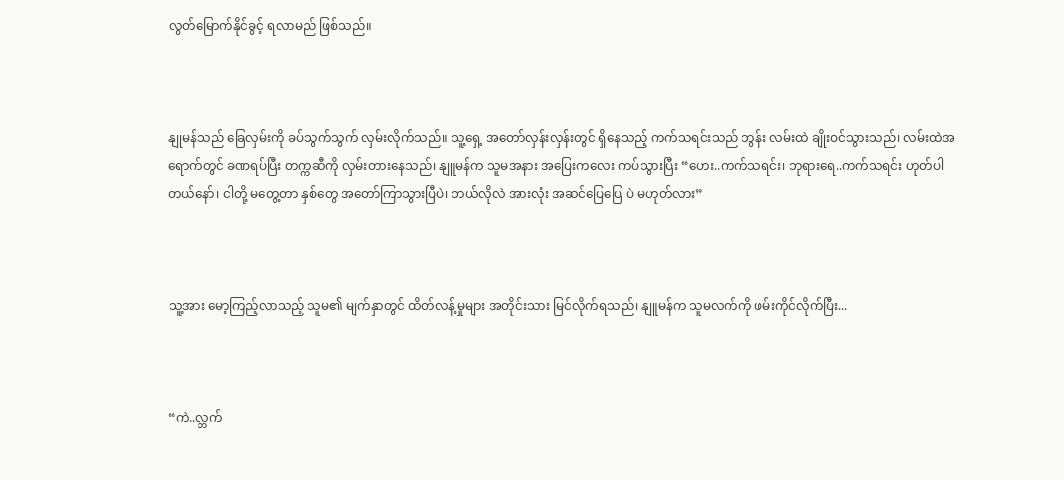လွတ်မြောက်နိုင်ခွင့် ရလာမည် ဖြစ်သည်။



နျုမန်သည် ခြေလှမ်းကို ခပ်သွက်သွက် လှမ်းလိုက်သည်။ သူ့ရှေ့ အတော်လှန်းလှန်းတွင် ရှိနေသည့် ကက်သရင်းသည် ဘွန်း လမ်းထဲ ချိုးဝင်သွားသည်၊ လမ်းထဲအရောက်တွင် ခဏရပ်ပြီး တက္ကဆီကို လှမ်းတားနေသည်၊ နျူမန်က သူမအနား အပြေးကလေး ကပ်သွားပြီး “ဟေး..ကက်သရင်း၊ ဘုရားရေ..ကက်သရင်း ဟုတ်ပါတယ်နော်၊ ငါတို့ မတွေ့တာ နှစ်တွေ အတော်ကြာသွားပြီပဲ၊ ဘယ်လိုလဲ အားလုံး အဆင်ပြေပြေ ပဲ မဟုတ်လား”



သူ့အား မော့ကြည့်လာသည့် သူမ၏ မျက်နှာတွင် ထိတ်လန့်မှုများ အတိုင်းသား မြင်လိုက်ရသည်၊ နျူမန်က သူမလက်ကို ဖမ်းကိုင်လိုက်ပြီး...



“ကဲ..လ္ဘက်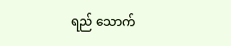ရည် သောက်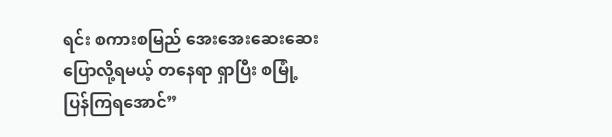ရင်း စကားစမြည် အေးအေးဆေးဆေး ပြောလို့ရမယ့် တနေရာ ရှာပြီး စမြုံ့ပြန်ကြရအောင်”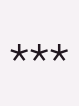***